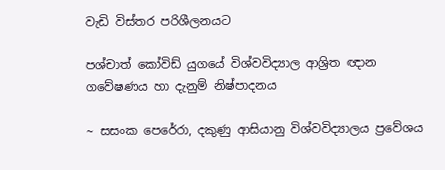වැඩි විස්තර පරිශීලනයට

පශ්චාත් කෝවිඩ් යුගයේ විශ්වවිද්‍යාල ආශ්‍රිත ඥාන ගවේෂණය හා දැනුම් නිෂ්පාදනය

~ සසංක පෙරේරා, දකුණු ආසියානු විශ්වවිද්‍යාලය ප්‍රවේශය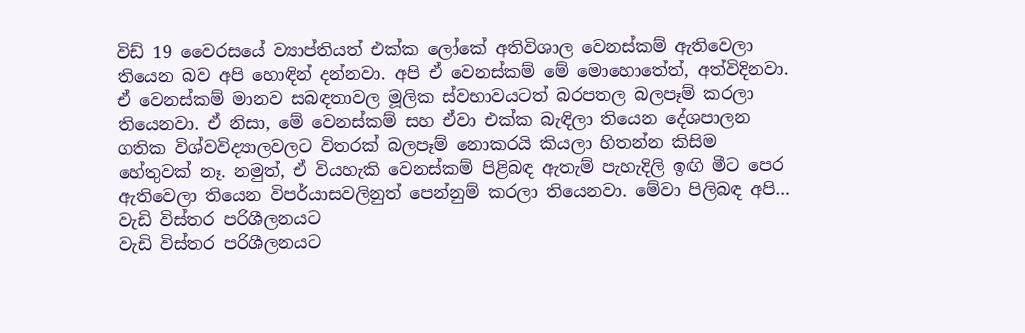විඩ් 19 වෛරසයේ ව්‍යාප්තියත් එක්ක ලෝකේ අතිවිශාල වෙනස්කම් ඇතිවෙලා තියෙන බව අපි හොඳින් දන්නවා. අපි ඒ වෙනස්කම් මේ මොහොතේත්, අත්විදිනවා. ඒ වෙනස්කම් මානව සබඳතාවල මූලික ස්වභාවයටත් බරපතල බලපෑම් කරලා තියෙනවා. ඒ නිසා, මේ වෙනස්කම් සහ ඒවා එක්ක බැඳිලා තියෙන දේශපාලන ගතික විශ්වවිද්‍යාලවලට විතරක් බලපෑම් නොකරයි කියලා හිතන්න කිසිම හේතුවක් නෑ. නමුත්, ඒ වියහැකි වෙනස්කම් පිළිබඳ ඇතැම් පැහැදිලි ඉඟි මීට පෙර ඇතිවෙලා තියෙන විපර්යාසවලිනුත් පෙන්නුම් කරලා තියෙනවා. මේවා පිලිබඳ අපි…
වැඩි විස්තර පරිශීලනයට
වැඩි විස්තර පරිශීලනයට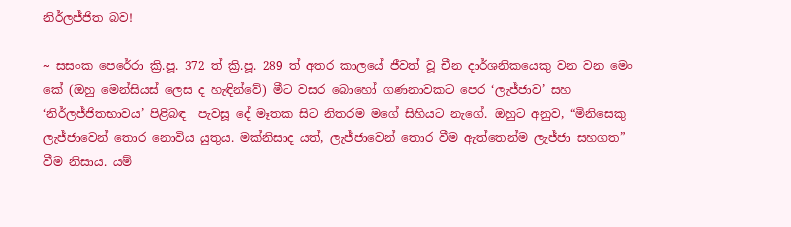නිර්ලජ්ජිත බව!

~ සසංක පෙරේරා ක්‍රි.පූ. 372 ත් ක්‍රි.පූ. 289 ත් අතර කාලයේ ජීවත් වූ චීන දාර්ශනිකයෙකු වන වන මෙං කේ (ඔහු මෙන්සියස් ලෙස ද හැඳින්වේ) මීට වසර බොහෝ ගණනාවකට පෙර ‘ලැජ්ජාව’ සහ ‘නිර්ලජ්ජිතභාවය’ පිළිබඳ  පැවසූ දේ මෑතක සිට නිතරම මගේ සිහියට නැගේ. ඔහුට අනුව, “මිනිසෙකු ලැජ්ජාවෙන් තොර නොවිය යුතුය. මක්නිසාද යත්, ලැජ්ජාවෙන් තොර වීම ඇත්තෙන්ම ලැජ්ජා සහගත” වීම නිසාය. යම්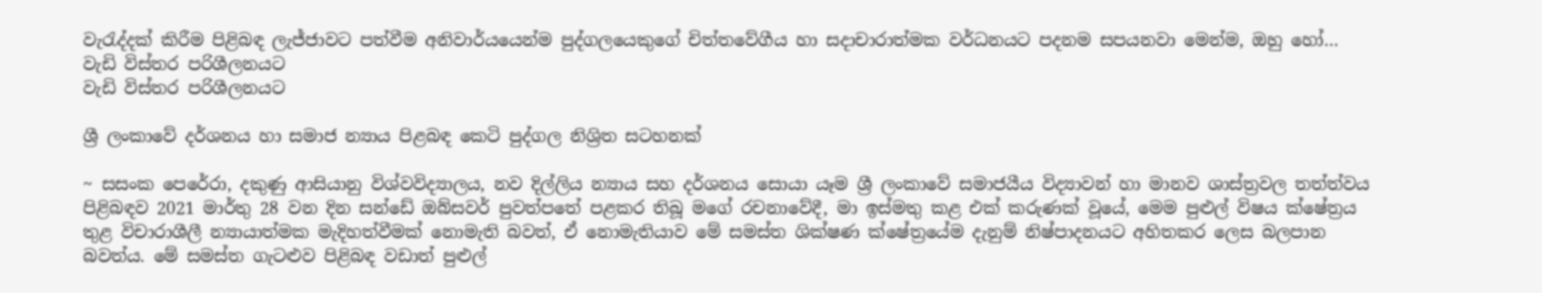වැරැද්දක් කිරීම පිළිබඳ ලැජ්ජාවට පත්වීම අනිවාර්යයෙන්ම පුද්ගලයෙකුගේ චිත්තවේගීය හා සදාචාරාත්මක වර්ධනයට පදනම සපයනවා මෙන්ම, ඔහු හෝ…
වැඩි විස්තර පරිශීලනයට
වැඩි විස්තර පරිශීලනයට

ශ්‍රී ලංකාවේ දර්ශනය හා සමාජ න්‍යාය පිළබඳ කෙටි පුද්ගල නිශ්‍රිත සටහනක්

~ සසංක පෙරේරා, දකුණු ආසියානු විශ්වවිද්‍යාලය, නව දිල්ලිය න්‍යාය සහ දර්ශනය සොයා යෑම ශ්‍රී ලංකාවේ සමාජයීය විද්‍යාවන් හා මානව ශාස්ත්‍රවල තත්ත්වය පිළිබඳව 2021 මාර්තු 28 වන දින සන්ඩේ ඔබ්සවර් පුවත්පතේ පළකර තිබූ මගේ රචනාවේදී, මා ඉස්මතු කළ එක් කරුණක් වූයේ, මෙම පුළුල් විෂය ක්ෂේත්‍රය තුළ විචාරාශීලී න්‍යායාත්මක මැදිහත්වීමක් නොමැති බවත්, ඒ නොමැතියාව මේ සමස්ත ශික්ෂණ ක්ෂේත්‍රයේම දැනුම් නිෂ්පාදනයට අහිතකර ලෙස බලපාන බවත්ය. මේ සමස්ත ගැටළුව පිළිබඳ වඩාත් පුළුල්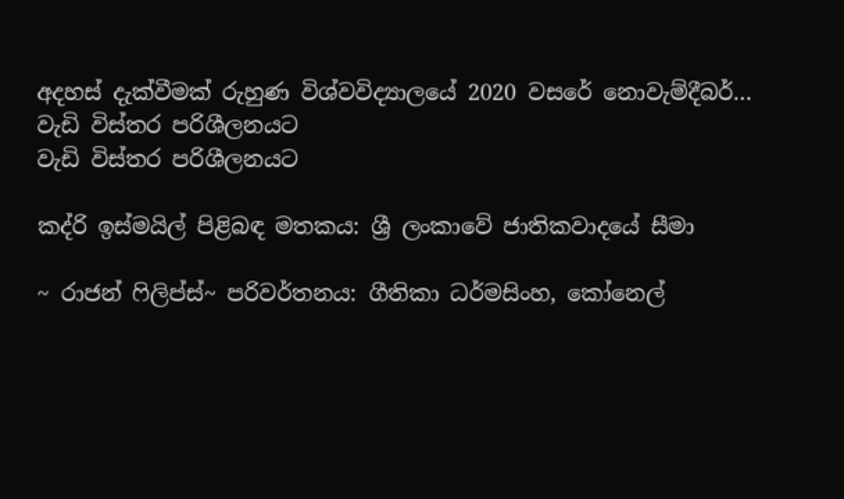අදහස් දැක්වීමක් රුහුණ විශ්වවිද්‍යාලයේ 2020 වසරේ නොවැම්දීබර්…
වැඩි විස්තර පරිශීලනයට
වැඩි විස්තර පරිශීලනයට

කද්රි ඉස්මයිල් පිළිබඳ මතකය: ශ්‍රී ලංකාවේ ජාතිකවාදයේ සීමා

~ රාජන් ෆිලිප්ස්~ පරිවර්තනය: ගීතිකා ධර්මසිංහ, කෝනෙල්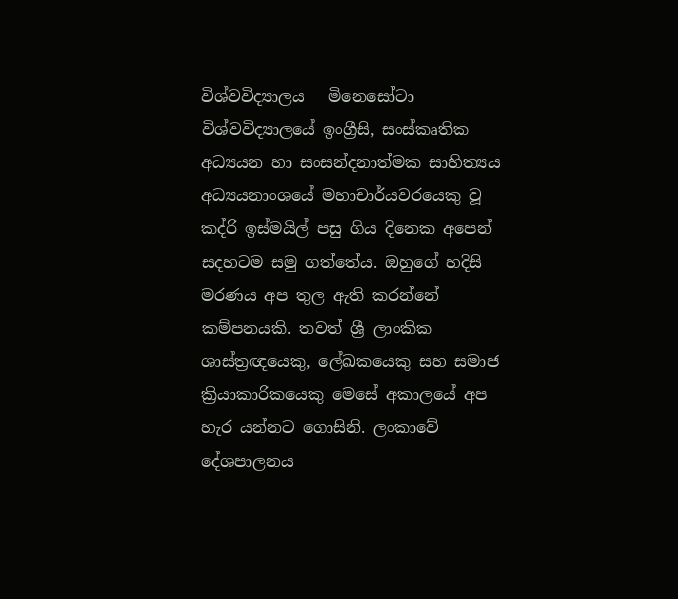විශ්වවිද්‍යාලය   මිනෙසෝටා විශ්වවිද්‍යාලයේ ඉංග්‍රීසි, සංස්කෘතික අධ්‍යයන හා සංසන්දනාත්මක සාහිත්‍යය අධ්‍යයනාංශයේ මහාචාර්යවරයෙකු වූ කද්රි ඉස්මයිල් පසු ගිය දිනෙක අපෙන් සදහටම සමු ගත්තේය. ඔහුගේ හදිසි මරණය අප තුල ඇති කරන්නේ කම්පනයකි. තවත් ශ්‍රී ලාංකික ශාස්ත්‍රඥයෙකු, ලේඛකයෙකු සහ සමාජ ක්‍රියාකාරිකයෙකු මෙසේ අකාලයේ අප හැර යන්නට ගොසිනි. ලංකාවේ දේශපාලනය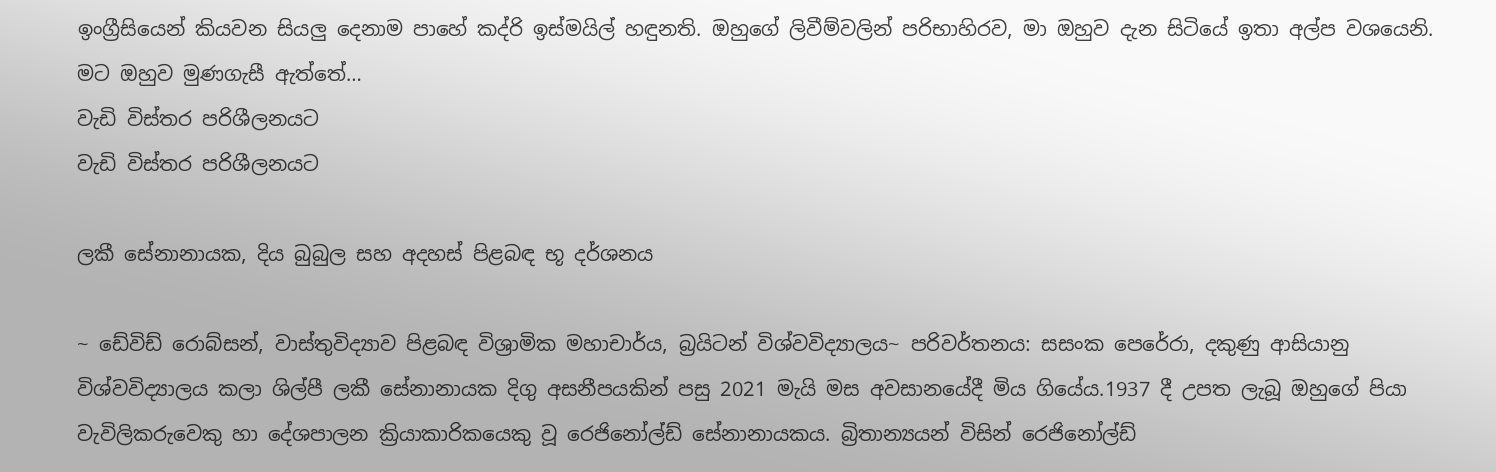ඉංග්‍රීසියෙන් කියවන සියලු දෙනාම පාහේ කද්රි ඉස්මයිල් හඳුනති. ඔහුගේ ලිවීම්වලින් පරිභාහිරව, මා ඔහුව දැන සිටියේ ඉතා අල්ප වශයෙනි. මට ඔහුව මුණගැසී ඇත්තේ…
වැඩි විස්තර පරිශීලනයට
වැඩි විස්තර පරිශීලනයට

ලකී සේනානායක, දිය බුබුල සහ අදහස් පිළබඳ භූ දර්ශනය

~ ඩේවිඩ් රොබ්සන්, වාස්තුවිද්‍යාව පිළබඳ විශ්‍රාමික මහාචාර්ය, බ්‍රයිටන් විශ්වවිද්‍යාලය~ පරිවර්තනය: සසංක පෙරේරා, දකුණු ආසියානු විශ්වවිද්‍යාලය කලා ශිල්පී ලකී සේනානායක දිගු අසනීපයකින් පසු 2021 මැයි මස අවසානයේදී මිය ගියේය.1937 දී උපත ලැබූ ඔහුගේ පියා වැවිලිකරුවෙකු හා දේශපාලන ක්‍රියාකාරිකයෙකු වූ රෙජිනෝල්ඩ් සේනානායකය. බ්‍රිතාන්‍යයන් විසින් රෙජිනෝල්ඩ්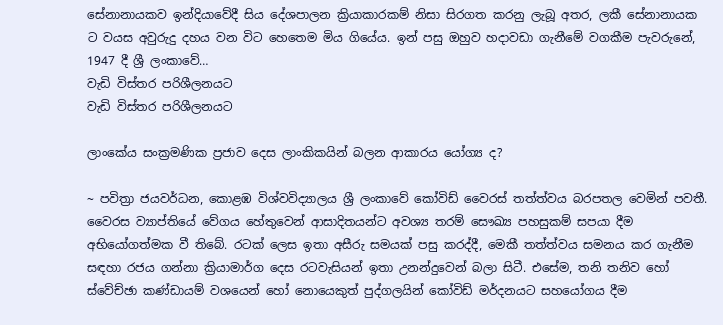සේනානායකව ඉන්දියාවේදී සිය දේශපාලන ක්‍රියාකාරකම් නිසා සිරගත කරනු ලැබූ අතර, ලකී සේනානායක ට වයස අවුරුදු දහය වන විට හෙතෙම මිය ගියේය. ඉන් පසු ඔහුව හදාවඩා ගැනීමේ වගකීම පැවරුනේ, 1947 දී ශ්‍රී ලංකාවේ…
වැඩි විස්තර පරිශීලනයට
වැඩි විස්තර පරිශීලනයට

ලාංකේය සංක්‍රමණික ප්‍රජාව දෙස ලාංකිකයින් බලන ආකාරය යෝග්‍ය ද?

~ පවිත්‍රා ජයවර්ධන, කොළඹ විශ්වවිද්‍යාලය ශ්‍රී ලංකාවේ කෝවිඩ් වෛරස් තත්ත්වය බරපතල වෙමින් පවතී. වෛරස ව්‍යාප්තියේ වේගය හේතුවෙන් ආසාදිතයන්ට අවශ්‍ය තරම් සෞඛ්‍ය පහසුකම් සපයා දීම අභියෝගත්මක වී තිබේ. රටක් ලෙස ඉතා අසීරු සමයක් පසු කරද්දී, මෙකී තත්ත්වය සමනය කර ගැනීම සඳහා රජය ගන්නා ක්‍රියාමාර්ග දෙස රටවැසියන් ඉතා උනන්දුවෙන් බලා සිටී. එසේම, තනි තනිව හෝ ස්වේච්ඡා කණ්ඩායම් වශයෙන් හෝ නොයෙකුත් පුද්ගලයින් කෝවිඩ් මර්දනයට සහයෝගය දීම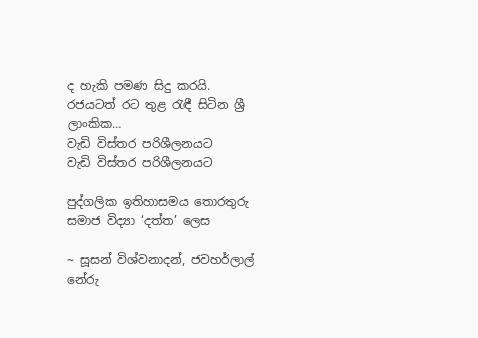ද හැකි පමණ සිදු කරයි. රජයටත් රට තුළ රැඳී සිටින ශ්‍රී ලාංකික…
වැඩි විස්තර පරිශීලනයට
වැඩි විස්තර පරිශීලනයට

පුද්ගලික ඉතිහාසමය තොරතුරු සමාජ විද්‍යා ‘දත්ත’ ලෙස

~ සූසන් විශ්වනාදන්, ජවහර්ලාල් නේරු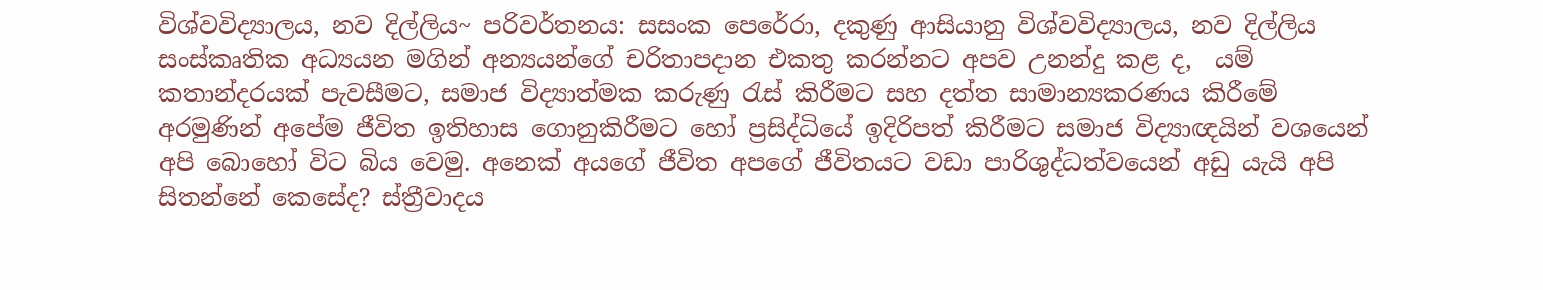විශ්වවිද්‍යාලය, නව දිල්ලිය~ පරිවර්තනය: සසංක පෙරේරා, දකුණු ආසියානු විශ්වවිද්‍යාලය, නව දිල්ලිය සංස්කෘතික අධ්‍යයන මගින් අන්‍යයන්ගේ චරිතාපදාන එකතු කරන්නට අපව උනන්දු කළ ද,  යම් කතාන්දරයක් පැවසීමට, සමාජ විද්‍යාත්මක කරුණු රැස් කිරීමට සහ දත්ත සාමාන්‍යකරණය කිරීමේ අරමුණින් අපේම ජීවිත ඉතිහාස ගොනුකිරීමට හෝ ප්‍රසිද්ධියේ ඉදිරිපත් කිරීමට සමාජ විද්‍යාඥයින් වශයෙන් අපි බොහෝ විට බිය වෙමු. අනෙක් අයගේ ජීවිත අපගේ ජීවිතයට වඩා පාරිශුද්ධත්වයෙන් අඩු යැයි අපි සිතන්නේ කෙසේද? ස්ත්‍රීවාදය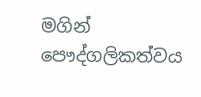මගින් පෞද්ගලිකත්වය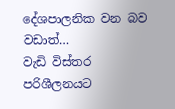දේශපාලනික වන බව වඩාත්…
වැඩි විස්තර පරිශීලනයට